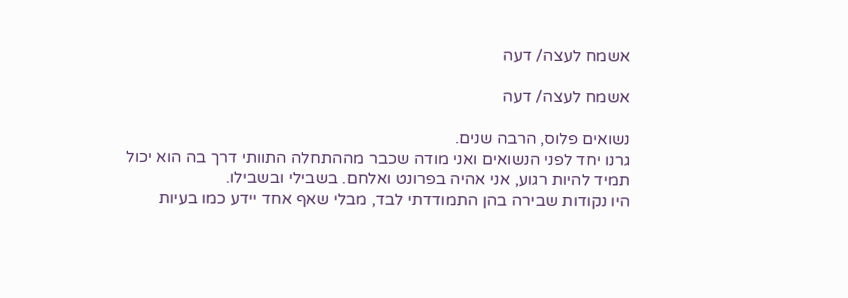אשמח לעצה/ דעה

אשמח לעצה/ דעה

נשואים פלוס, הרבה שנים.
גרנו יחד לפני הנשואים ואני מודה שכבר מההתחלה התוותי דרך בה הוא יכול תמיד להיות רגוע, אני אהיה בפרונט ואלחם. בשבילי ובשבילו.
היו נקודות שבירה בהן התמודדתי לבד, מבלי שאף אחד יידע כמו בעיות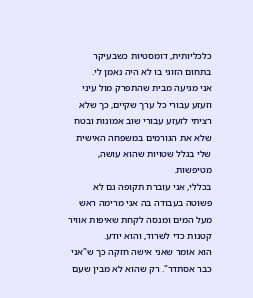כלכליותית, דומסטיות כשבעיקר בתחום הזוגי בו לא היה נאמן לי.
אני מגיעה מבית שהתפרק מול עיני וזעזע עבורי כל ערך שקיים, כך שלא רציתי לזעזע עבורי שוב אמונות ובטח שלא את הגורמים במשפחה האישית שלי בגלל שטויות שהוא עושה, מטיפשות.
בכללי, אני עוברת תקופה גם לא פשוטה בעבודה בה אני מרימה ראש מעל המים ומנסה לקחת שאיפות אוויר קטנות כדי לשרוד, והוא יודע.
הוא אומר שאני אישה חזקה כך ש"אני כבר אסתדר". רק שהוא לא מבין שעם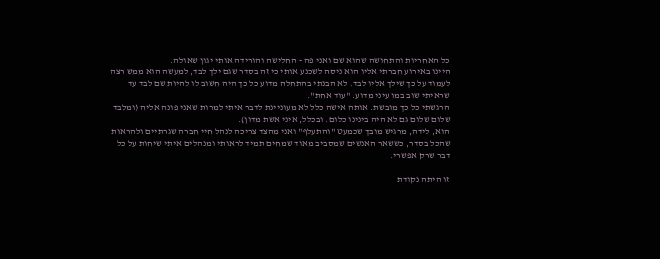כל האחריות והתחושה שהוא שם ואני פה - החלישה והורידה אותי יגון שאולה.
היינו באירוע חברתי אליו הוא ניסה לשכנע אותי כי זה בסדר שגם ילך לבד, למעשה הוא ממש רצה לעמוד על כך שילך אליו לבד. לא הבנתי בהתחלה מדוע כל כך היה חשוב לו להיות שם לבד עד שראיתי שוב במו עיני מדוע. "עוד אחת".
הרגשתי כל כך מובשת. אותה אישה כלל לא מעוניינת לדבר איתי למרות שאני פונה אליה (ומלבד שלום שלום גם לא היה בינינו כלום. ובכלל, איני אשת מדון).
הוא, לידה, מרגיש מובך שכמעט "והתעלף" ואני מהצד צריכה לנהל חיי חברה שגרתיים ולהראות שהכל בסדר, כששאר האנשים שמסביב מאוד שמחים תמיד לראותי ומנהלים איתי שיחות על כל דבר שרק אפשרי.

זו היתה נקודת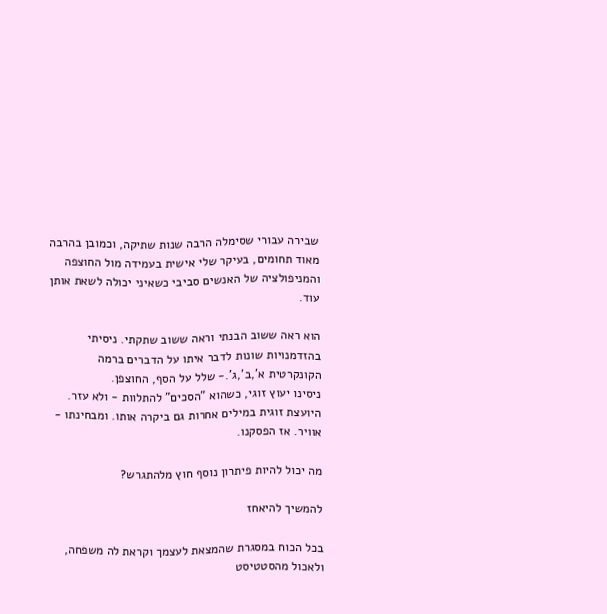שבירה עבורי שסימלה הרבה שנות שתיקה, וכמובן בהרבה מאוד תחומים, בעיקר שלי אישית בעמידה מול החוצפה והמניפולציה של האנשים סביבי כשאיני יכולה לשאת אותן עוד.

הוא ראה ששוב הבנתי וראה ששוב שתקתי. ניסיתי בהזדמנויות שונות לדבר איתו על הדברים ברמה הקונקרטית א',ב',ג'.- שלל על הסף, החוצפן.
ניסינו יעוץ זוגי, כשהוא "הסכים" להתלוות - ולא עזר. היועצת זוגית במילים אחרות גם ביקרה אותו. ומבחינתו - אוויר. אז הפסקנו.

מה יכול להיות פיתרון נוסף חוץ מלהתגרש?

להמשיך להיאחז

בכל הכוח במסגרת שהמצאת לעצמך וקראת לה משפחה, ולאכול מהסטטיסט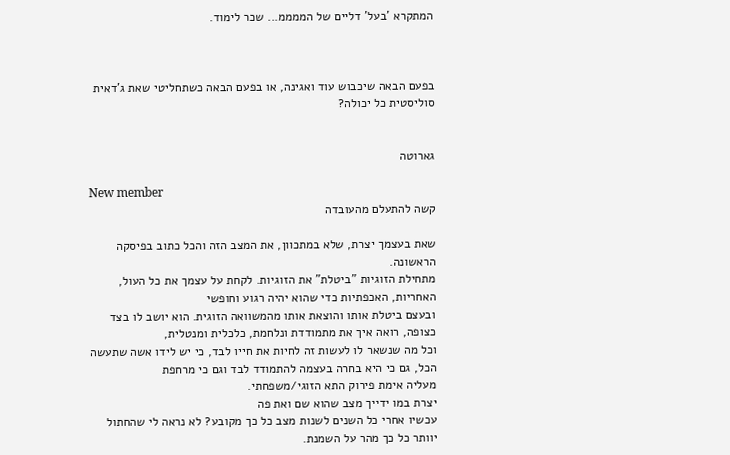המתקרא 'בעל' דליים של הממממ... שכר לימוד.



בפעם הבאה שיכבוש עוד ואגינה, או בפעם הבאה כשתחליטי שאת ג'דאית סוליסטית כל יכולה?


גארוטה

New member
קשה להתעלם מהעובדה

שאת בעצמך יצרת, שלא במתכוון, את המצב הזה והכל כתוב בפיסקה הראשונה.
מתחילת הזוגיות "ביטלת" את הזוגיות. לקחת על עצמך את כל העול, האחריות, האכפתיות כדי שהוא יהיה רגוע וחופשי
ובעצם ביטלת אותו והוצאת אותו מהמשוואה הזוגית. הוא יושב לו בצד כצופה, רואה איך את מתמודדת ונלחמת, כלכלית ומנטלית,
וכל מה שנשאר לו לעשות זה לחיות את חייו לבד, כי יש לידו אשה שתעשה הכל, גם כי היא בחרה בעצמה להתמודד לבד וגם כי מרחפת
מעליה אימת פירוק התא הזוגי/משפחתי.
יצרת במו ידייך מצב שהוא שם ואת פה
עכשיו אחרי כל השנים לשנות מצב כל כך מקובע? לא נראה לי שהחתול יוותר כל כך מהר על השמנת.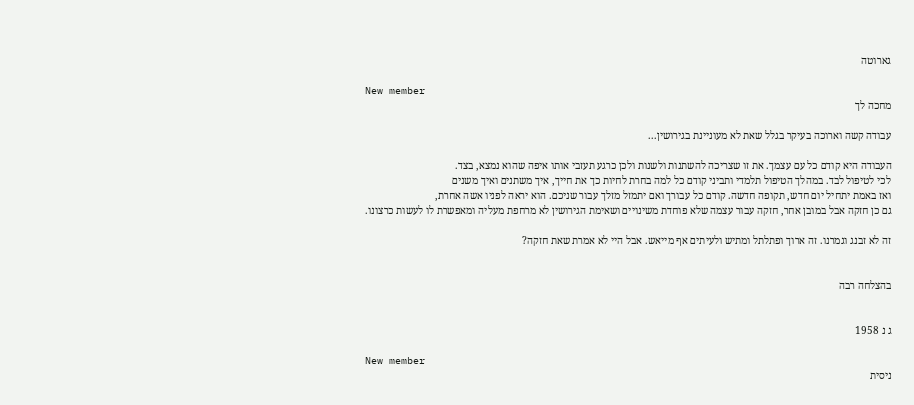גארוטה

New member
מחכה לך

עבודה קשה וארוכה בעיקר בגלל שאת לא מעוניינת בגירושין...

העבודה היא קודם כל עם עצמך. את זו שצריכה להשתנות ולשנות ולכן כרגע תעזבי אותו איפה שהוא נמצא, בצד.
לכי לטיפול לבד. במהלך הטיפול תלמדי ותביני קודם כל למה בחרת לחיות כך את חייך, איך משתנים ואיך משנים
ואז באמת יתחיל יום חדש, תקופה חדשה. קודם כל עבורך ואם יתמזל מזלך עבור שניכם. הוא יראה לפניו אשה אחרת,
גם כן חזקה אבל במובן אחר, חזקה עבור עצמה שלא פוחדת משינויים ושאימת הגירושין לא מרחפת מעליה ומאפשרת לו לעשות כרצונו.

זה לא זבנג וגמרנו. זה ארוך ופתלתל ומתיש ולעיתים אף מייאש. אבל היי לא אמרת שאת חזקה?


בהצלחה רבה


ג נ 1958

New member
ניסית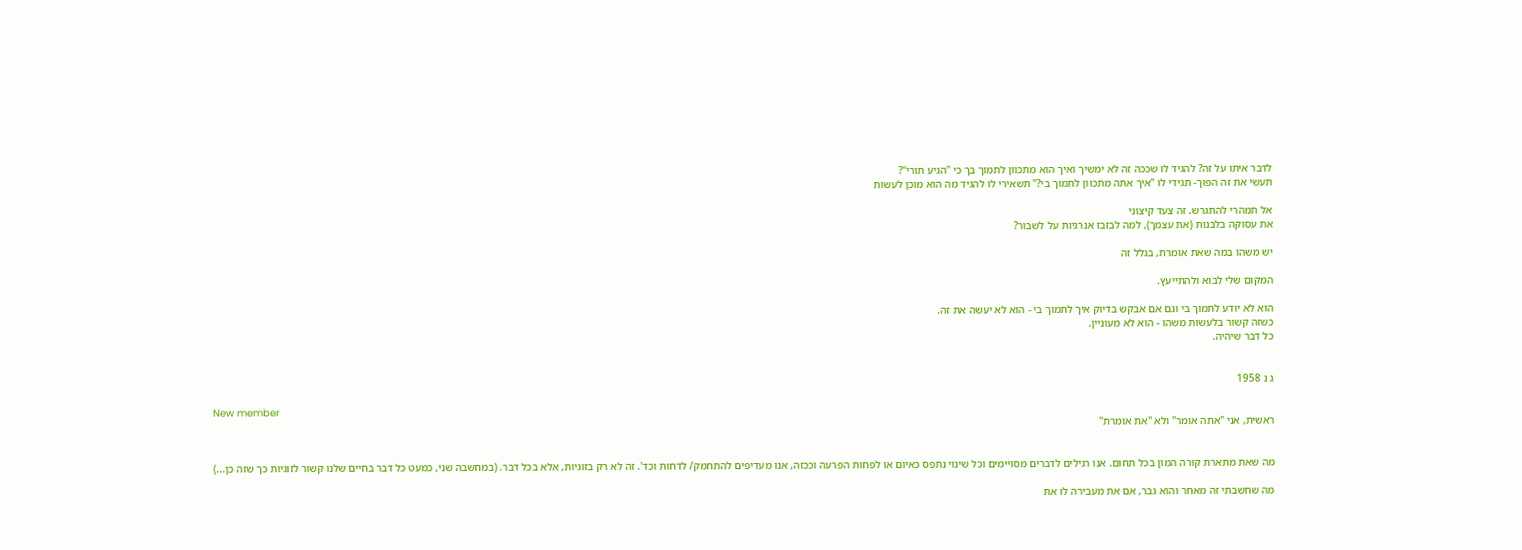לדבר איתו על זה? להגיד לו שככה זה לא ימשיך ואיך הוא מתכוון לתמוך בך כי "הגיע תורי"?
תעשי את זה הפוך- תגידי לו "איך אתה מתכוון לתמוך בי?" תשאירי לו להגיד מה הוא מוכן לעשות

אל תמהרי להתגרש. זה צעד קיצוני
את עסוקה בלבנות (את עצמך), למה לבזבז אנרגיות על לשבור?

יש משהו במה שאת אומרת, בגלל זה

המקום שלי לבוא ולהתייעץ.

הוא לא יודע לתמוך בי וגם אם אבקש בדיוק איך לתמוך בי - הוא לא יעשה את זה.
כשזה קשור בלעשות משהו - הוא לא מעוניין.
כל דבר שיהיה.


ג נ 1958

New member
ראשית, אני "אתה אומר" ולא "את אומרת"


מה שאת מתארת קורה המון בכל תחום. אנו רגילים לדברים מסויימים וכל שינוי נתפס כאיום או לפחות הפרעה וככזה, אנו מעדיפים להתחמק/ לדחות וכד'. זה לא רק בזוגיות, אלא בכל דבר. (במחשבה שני, כמעט כל דבר בחיים שלנו קשור לזוגיות כך שזה כן...)

מה שחשבתי זה מאחר והוא גבר, אם את מעבירה לו את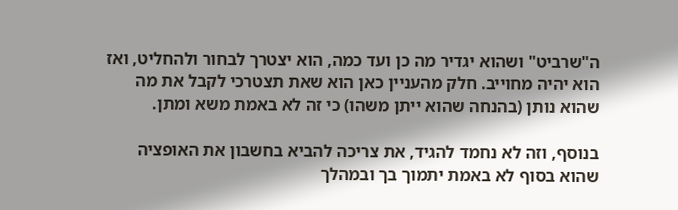ה"שרביט" ושהוא יגדיר מה כן ועד כמה, הוא יצטרך לבחור ולהחליט, ואז הוא יהיה מחוייב. חלק מהעניין כאן הוא שאת תצטרכי לקבל את מה שהוא נותן (בהנחה שהוא ייתן משהו) כי זה לא באמת משא ומתן.

בנוסף, וזה לא נחמד להגיד, את צריכה להביא בחשבון את האופציה שהוא בסוף לא באמת יתמוך בך ובמהלך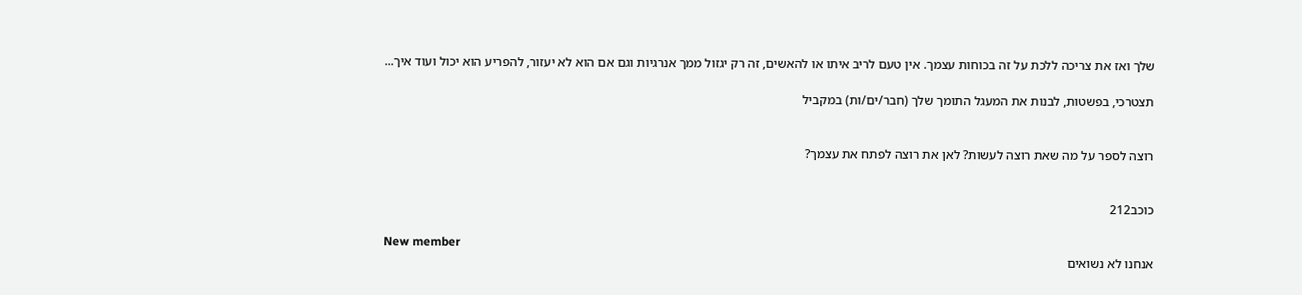שלך ואז את צריכה ללכת על זה בכוחות עצמך. אין טעם לריב איתו או להאשים, זה רק יגזול ממך אנרגיות וגם אם הוא לא יעזור, להפריע הוא יכול ועוד איך...

תצטרכי, בפשטות, לבנות את המעגל התומך שלך (חבר/ים/ות) במקביל


רוצה לספר על מה שאת רוצה לעשות? לאן את רוצה לפתח את עצמך?


כוכב212

New member
אנחנו לא נשואים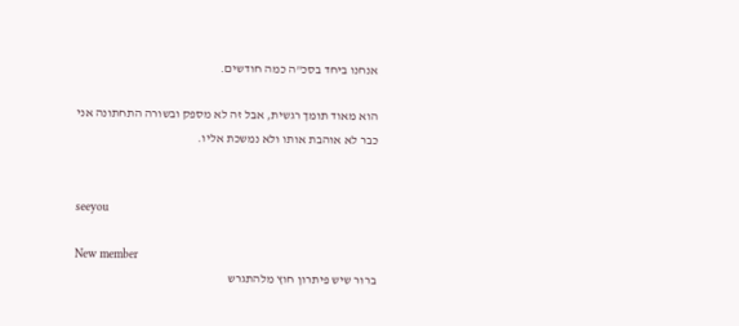אנחנו ביחד בסכ"ה כמה חודשים.

הוא מאוד תומך רגשית, אבל זה לא מספק ובשורה התחתונה אני כבר לא אוהבת אותו ולא נמשכת אליו.


seeyou

New member
ברור שיש פיתרון חוץ מלהתגרש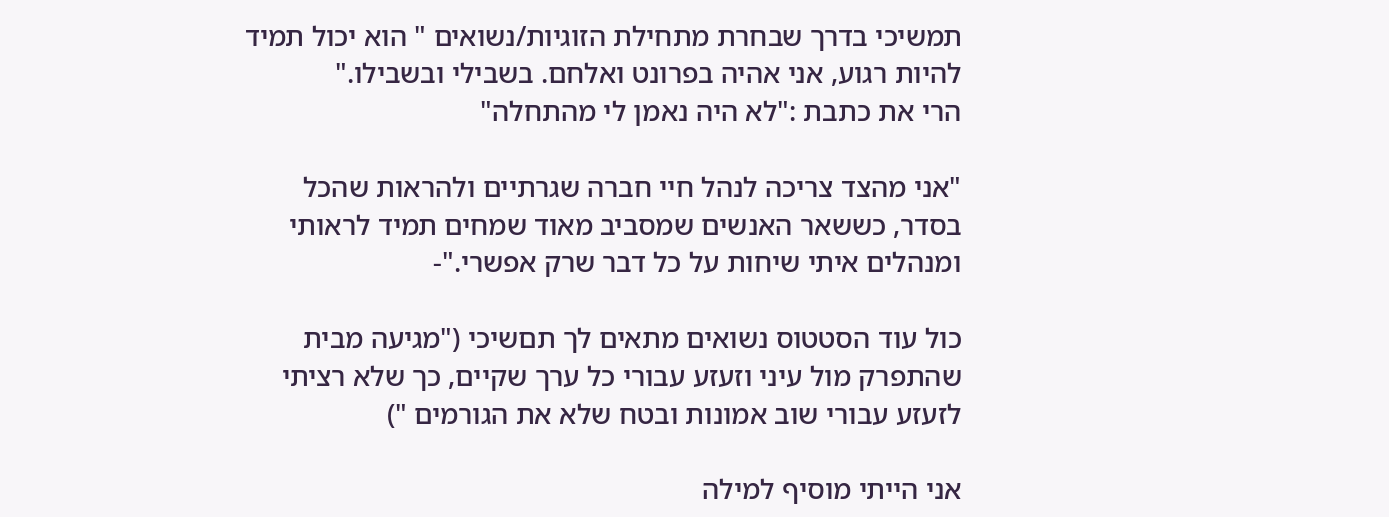תמשיכי בדרך שבחרת מתחילת הזוגיות/נשואים " הוא יכול תמיד להיות רגוע, אני אהיה בפרונט ואלחם. בשבילי ובשבילו."
הרי את כתבת :"לא היה נאמן לי מהתחלה"

"אני מהצד צריכה לנהל חיי חברה שגרתיים ולהראות שהכל בסדר, כששאר האנשים שמסביב מאוד שמחים תמיד לראותי ומנהלים איתי שיחות על כל דבר שרק אפשרי."-

כול עוד הסטטוס נשואים מתאים לך תםשיכי ("מגיעה מבית שהתפרק מול עיני וזעזע עבורי כל ערך שקיים, כך שלא רציתי לזעזע עבורי שוב אמונות ובטח שלא את הגורמים ")

אני הייתי מוסיף למילה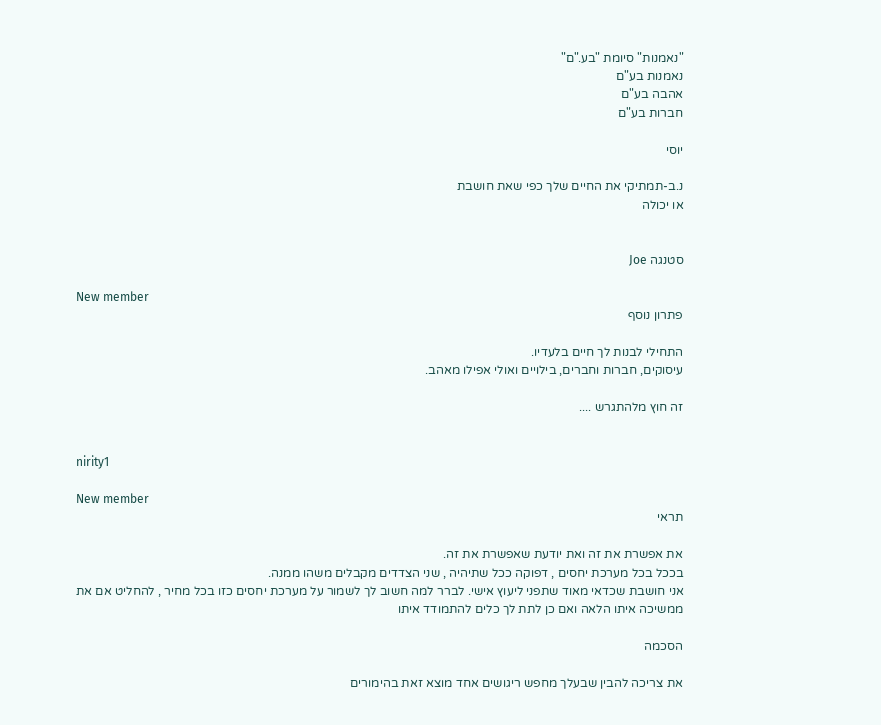"נאמנות" סיומת "בע."ם"
נאמנות בע"ם
אהבה בע"ם
חברות בע"ם

יוסי

נ.ב-תמתיקי את החיים שלך כפי שאת חושבת
או יכולה


סטנגה Joe

New member
פתרון נוסף

התחילי לבנות לך חיים בלעדיו.
עיסוקים, חברות וחברים, בילויים ואולי אפילו מאהב.

זה חוץ מלהתגרש ....


nirity1

New member
תראי

את אפשרת את זה ואת יודעת שאפשרת את זה.
בככל בכל מערכת יחסים , דפוקה ככל שתיהיה , שני הצדדים מקבלים משהו ממנה.
אני חושבת שכדאי מאוד שתפני ליעוץ אישי. לברר למה חשוב לך לשמור על מערכת יחסים כזו בכל מחיר , להחליט אם את ממשיכה איתו הלאה ואם כן לתת לך כלים להתמודד איתו

הסכמה

את צריכה להבין שבעלך מחפש ריגושים אחד מוצא זאת בהימורים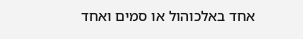אחד באלכוהול או סמים ואחד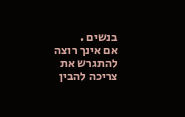בנשים .
אם אינך רוצה להתגרש את צריכה להבין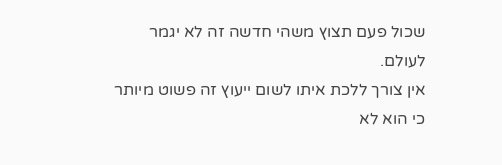שכול פעם תצוץ משהי חדשה זה לא יגמר לעולם.
אין צורך ללכת איתו לשום ייעוץ זה פשוט מיותר כי הוא לא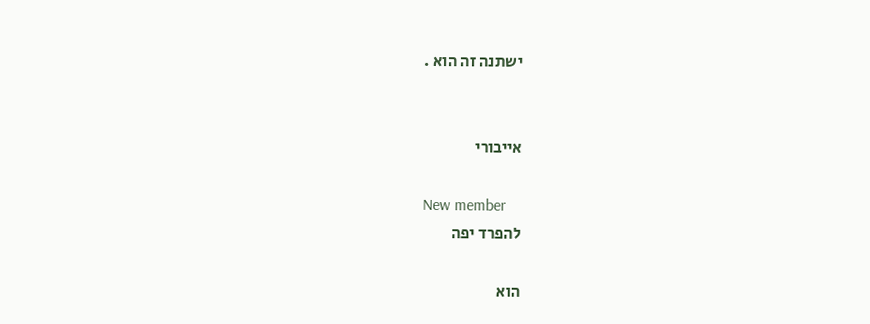ישתנה זה הוא .


אייבורי

New member
להפרד יפה

הוא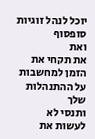יוכל לנהל זוגיות סופסוף
ואת
את תקחי את הזמן למחשבות על ההתנהלות שלך
ותנסי לא לעשות את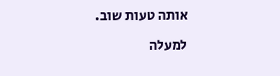אותה טעות שוב.

למעלה